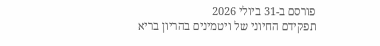פורסם ב-31 ביולי 2026
תפקידם החיוני של ויטמינים בהריון בריא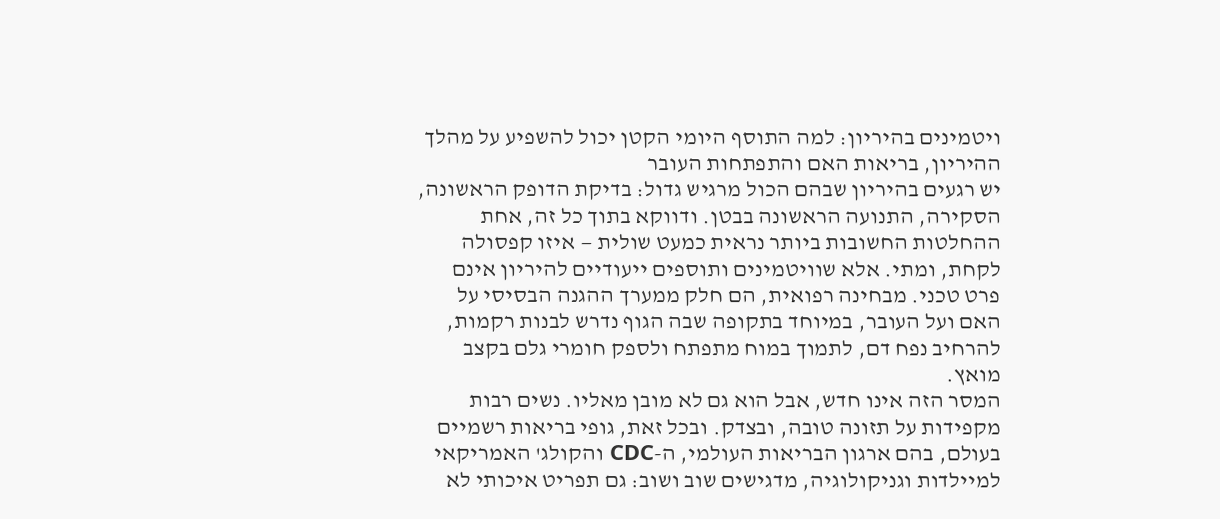ויטמינים בהיריון: למה התוסף היומי הקטן יכול להשפיע על מהלך ההיריון, בריאות האם והתפתחות העובר
יש רגעים בהיריון שבהם הכול מרגיש גדול: בדיקת הדופק הראשונה, הסקירה, התנועה הראשונה בבטן. ודווקא בתוך כל זה, אחת ההחלטות החשובות ביותר נראית כמעט שולית — איזו קפסולה לקחת, ומתי. אלא שוויטמינים ותוספים ייעודיים להיריון אינם פרט טכני. מבחינה רפואית, הם חלק ממערך ההגנה הבסיסי על האם ועל העובר, במיוחד בתקופה שבה הגוף נדרש לבנות רקמות, להרחיב נפח דם, לתמוך במוח מתפתח ולספק חומרי גלם בקצב מואץ.
המסר הזה אינו חדש, אבל הוא גם לא מובן מאליו. נשים רבות מקפידות על תזונה טובה, ובצדק. ובכל זאת, גופי בריאות רשמיים בעולם, בהם ארגון הבריאות העולמי, ה-CDC והקולג' האמריקאי למיילדות וגניקולוגיה, מדגישים שוב ושוב: גם תפריט איכותי לא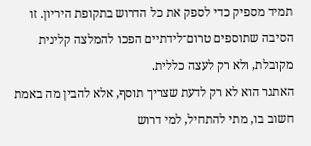תמיד מספיק כדי לספק את כל הדרוש בתקופת היריון. זו הסיבה שתוספים טרום־לידתיים הפכו להמלצה קלינית מקובלת, ולא רק לעצה כללית.
האתגר הוא לא רק לדעת שצריך תוסף, אלא להבין מה באמת חשוב בו, מתי להתחיל, למי דרוש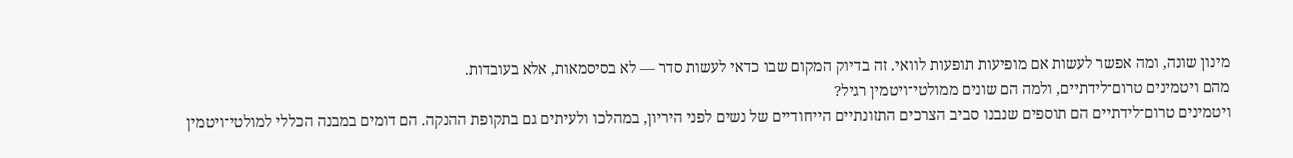מינון שונה, ומה אפשר לעשות אם מופיעות תופעות לוואי. זה בדיוק המקום שבו כדאי לעשות סדר — לא בסיסמאות, אלא בעובדות.
מהם ויטמינים טרום־לידתיים, ולמה הם שונים ממולטי־ויטמין רגיל?
ויטמינים טרום־לידתיים הם תוספים שנבנו סביב הצרכים התזונתיים הייחודיים של נשים לפני היריון, במהלכו ולעיתים גם בתקופת ההנקה. הם דומים במבנה הכללי למולטי־ויטמין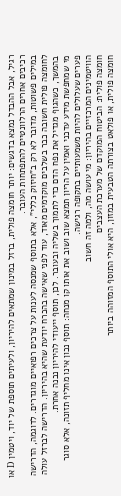רגיל, אבל ההבדל נמצא בדגשים: יותר חומצה פולית, ברזל במינון שמתאים להיריון, ולעיתים תוספת של יוד, ויטמין D או רכיבים אחרים הרלוונטיים להתפתחות העובר.
במילים פשוטות, מדובר לא רק ב"חיזוק כללי", אלא בתוסף שמנסה לענות על צרכים רפואיים מוגדרים. לדוגמה, הדרישה לחומצה פולית חשובה כבר בשלבים מוקדמים מאוד, עוד לפני שאישה בהכרח יודעת שהיא בהיריון. הדרישה לברזל עולה בהמשך, כשהגוף מגדיל את נפח הדם כדי לתמוך בשליה ובעובר. לכן, תוסף ייעודי להיריון נבנה אחרת.
מי שמחפשת מידע עדכני ואמין על הריון תמצא שוב ושוב את אותו קו מנחה: תוסף נכון אינו מחליף תזונה, אלא סוגר פערים שעלולים להיות משמעותיים בתקופה רגישה.
הוויטמינים המרכזיים בהיריון: מי עושה מה, ולמה זה חשוב
חומצה פולית: הביטוח המוקדם של מערכת העצבים
חומצה פולית, או פולאט בצורתה הטבעית במזון, היא אולי התוסף המזוהה ביותר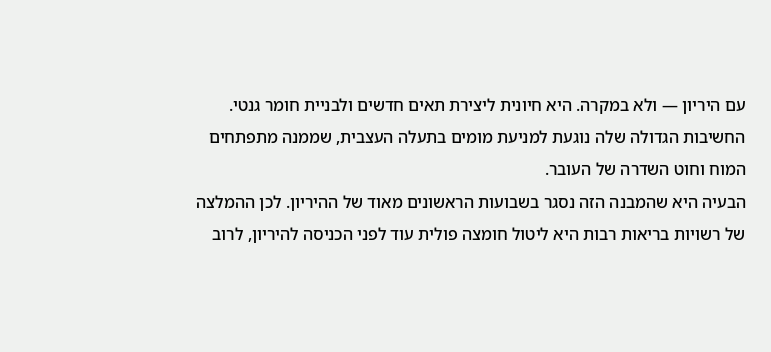עם היריון — ולא במקרה. היא חיונית ליצירת תאים חדשים ולבניית חומר גנטי. החשיבות הגדולה שלה נוגעת למניעת מומים בתעלה העצבית, שממנה מתפתחים המוח וחוט השדרה של העובר.
הבעיה היא שהמבנה הזה נסגר בשבועות הראשונים מאוד של ההיריון. לכן ההמלצה של רשויות בריאות רבות היא ליטול חומצה פולית עוד לפני הכניסה להיריון, לרוב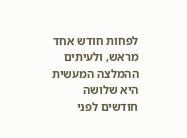לפחות חודש אחד מראש, ולעיתים ההמלצה המעשית היא שלושה חודשים לפני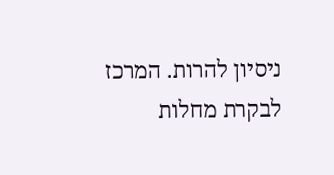ניסיון להרות. המרכז לבקרת מחלות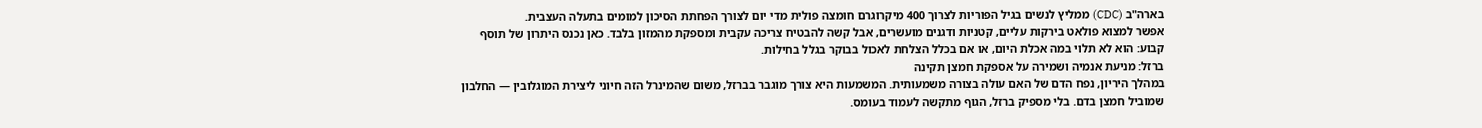בארה"ב (CDC) ממליץ לנשים בגיל הפוריות לצרוך 400 מיקרוגרם חומצה פולית מדי יום לצורך הפחתת הסיכון למומים בתעלה העצבית.
אפשר למצוא פולאט בירקות עליים, קטניות ודגנים מועשרים, אבל קשה להבטיח צריכה עקבית ומספקת מהמזון בלבד. כאן נכנס היתרון של תוסף קבוע: הוא לא תלוי במה אכלת היום, או אם בכלל הצלחת לאכול בבוקר בגלל בחילות.
ברזל: מניעת אנמיה ושמירה על אספקת חמצן תקינה
במהלך היריון, נפח הדם של האם עולה בצורה משמעותית. המשמעות היא צורך מוגבר בברזל, משום שהמינרל הזה חיוני ליצירת המוגלובין — החלבון שמוביל חמצן בדם. בלי מספיק ברזל, הגוף מתקשה לעמוד בעומס.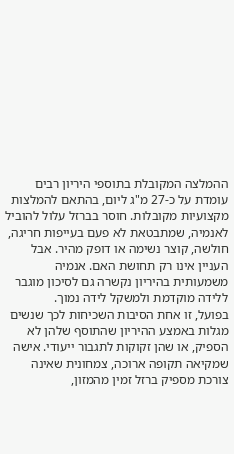ההמלצה המקובלת בתוספי היריון רבים עומדת על כ-27 מ"ג ליום, בהתאם להמלצות מקצועיות מקובלות. חוסר בברזל עלול להוביל לאנמיה, שמתבטאת לא פעם בעייפות חריגה, חולשה, קוצר נשימה או דופק מהיר. אבל העניין אינו רק תחושת האם. אנמיה משמעותית בהיריון נקשרה גם לסיכון מוגבר ללידה מוקדמת ולמשקל לידה נמוך.
בפועל, זו אחת הסיבות השכיחות לכך שנשים מגלות באמצע ההיריון שהתוסף שלהן לא הספיק, או שהן זקוקות לתגבור ייעודי. אישה שמקיאה תקופה ארוכה, צמחונית שאינה צורכת מספיק ברזל זמין מהמזון,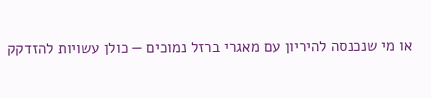או מי שנכנסה להיריון עם מאגרי ברזל נמוכים — כולן עשויות להזדקק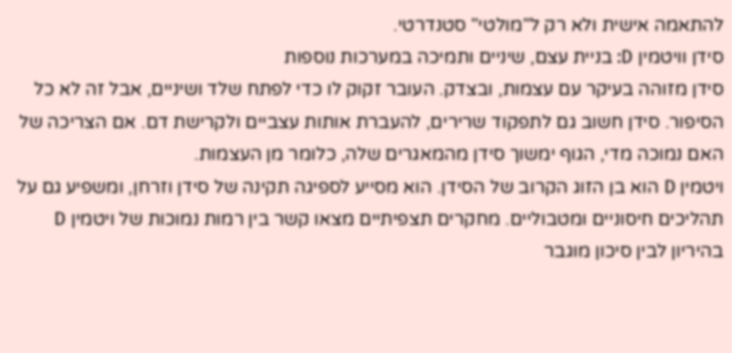להתאמה אישית ולא רק ל"מולטי" סטנדרטי.
סידן וויטמין D: בניית עצם, שיניים ותמיכה במערכות נוספות
סידן מזוהה בעיקר עם עצמות, ובצדק. העובר זקוק לו כדי לפתח שלד ושיניים, אבל זה לא כל הסיפור. סידן חשוב גם לתפקוד שרירים, להעברת אותות עצביים ולקרישת דם. אם הצריכה של האם נמוכה מדי, הגוף ימשוך סידן מהמאגרים שלה, כלומר מן העצמות.
ויטמין D הוא בן הזוג הקרוב של הסידן. הוא מסייע לספיגה תקינה של סידן וזרחן, ומשפיע גם על תהליכים חיסוניים ומטבוליים. מחקרים תצפיתיים מצאו קשר בין רמות נמוכות של ויטמין D בהיריון לבין סיכון מוגבר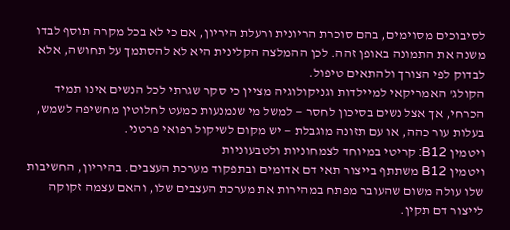לסיבוכים מסוימים, בהם סוכרת הריונית ורעלת היריון, אם כי לא בכל מקרה תוסף לבדו משנה את התמונה באופן זהה. לכן ההמלצה הקלינית היא לא להסתמך על תחושה, אלא לבדוק לפי הצורך ולהתאים טיפול.
הקולג' האמריקאי למיילדות וגניקולוגיה מציין כי סקר שגרתי לכל הנשים אינו תמיד הכרחי, אך אצל נשים בסיכון לחסר — למשל מי שנמנעות כמעט לחלוטין מחשיפה לשמש, בעלות עור כהה, או עם תזונה מוגבלת — יש מקום לשיקול רפואי פרטני.
ויטמין B12: קריטי במיוחד לצמחוניות ולטבעוניות
ויטמין B12 משתתף בייצור תאי דם אדומים ובתפקוד מערכת העצבים. בהיריון, החשיבות שלו עולה משום שהעובר מפתח במהירות את מערכת העצבים שלו, והאם עצמה זקוקה לייצור דם תקין.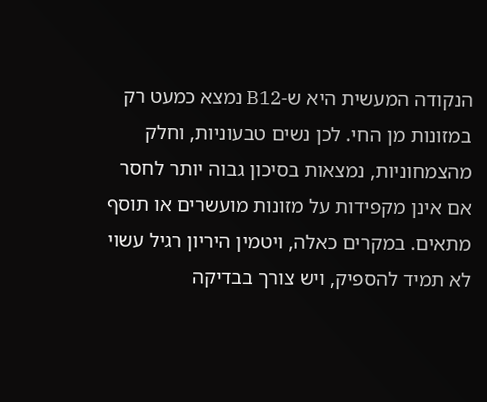הנקודה המעשית היא ש-B12 נמצא כמעט רק במזונות מן החי. לכן נשים טבעוניות, וחלק מהצמחוניות, נמצאות בסיכון גבוה יותר לחסר אם אינן מקפידות על מזונות מועשרים או תוסף מתאים. במקרים כאלה, ויטמין היריון רגיל עשוי לא תמיד להספיק, ויש צורך בבדיקה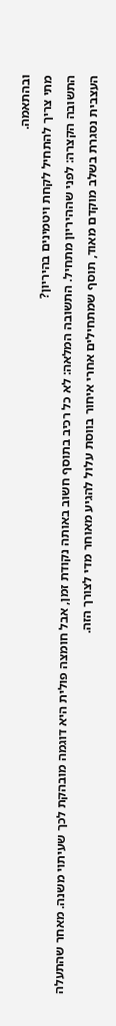ובהתאמה.
מתי צריך להתחיל לקחת ויטמינים בהיריון?
התשובה הקצרה: לפני שההיריון מתחיל. התשובה המלאה: לא כל רכיב בתוסף חשוב באותה נקודת זמן, אבל חומצה פולית היא דוגמה מובהקת לכך שעיתוי משנה. מאחר שהתעלה העצבית נסגרת בשלב מוקדם מאוד, תוסף שמתחילים אחרי איחור בווסת עלול להגיע מאוחר מדי לצורך הזה.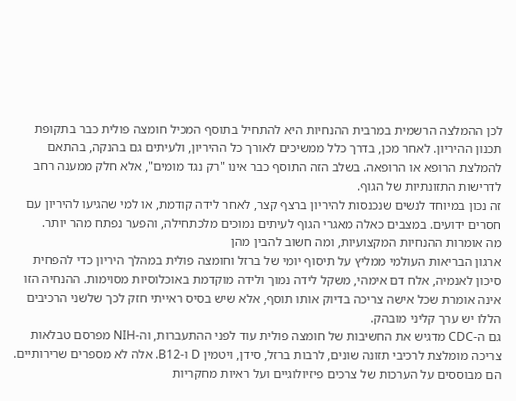לכן ההמלצה הרשמית במרבית ההנחיות היא להתחיל בתוסף המכיל חומצה פולית כבר בתקופת תכנון ההיריון. לאחר מכן, בדרך כלל ממשיכים לאורך כל ההיריון, ולעיתים גם בהנקה, בהתאם להמלצת הרופא או הרופאה. בשלב הזה התוסף כבר אינו "רק נגד מומים", אלא חלק ממענה רחב לדרישות התזונתיות של הגוף.
זה נכון במיוחד לנשים שנכנסות להיריון ברצף קצר, לאחר לידה קודמת, או למי שהגיעו להיריון עם חסרים ידועים. במצבים כאלה מאגרי הגוף לעיתים נמוכים מלכתחילה, והפער נפתח מהר יותר.
מה אומרות ההנחיות המקצועיות, ומה חשוב להבין מהן
ארגון הבריאות העולמי ממליץ על תיסוף יומי של ברזל וחומצה פולית במהלך היריון כדי להפחית סיכון לאנמיה, אלח דם אימהי, משקל לידה נמוך ולידה מוקדמת באוכלוסיות מסוימות. ההנחיה הזו אינה אומרת שכל אישה צריכה בדיוק אותו תוסף, אלא שיש בסיס ראייתי חזק לכך שלשני הרכיבים הללו יש ערך קליני מובהק.
גם ה-CDC מדגיש את החשיבות של חומצה פולית עוד לפני ההתעברות, וה-NIH מפרסם טבלאות צריכה מומלצת לרכיבי תזונה שונים, לרבות ברזל, סידן, ויטמין D ו-B12. אלה לא מספרים שרירותיים. הם מבוססים על הערכות של צרכים פיזיולוגיים ועל ראיות מחקריות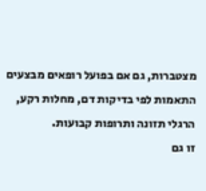מצטברות, גם אם בפועל רופאים מבצעים התאמות לפי בדיקות דם, מחלות רקע, הרגלי תזונה ותרופות קבועות.
זו גם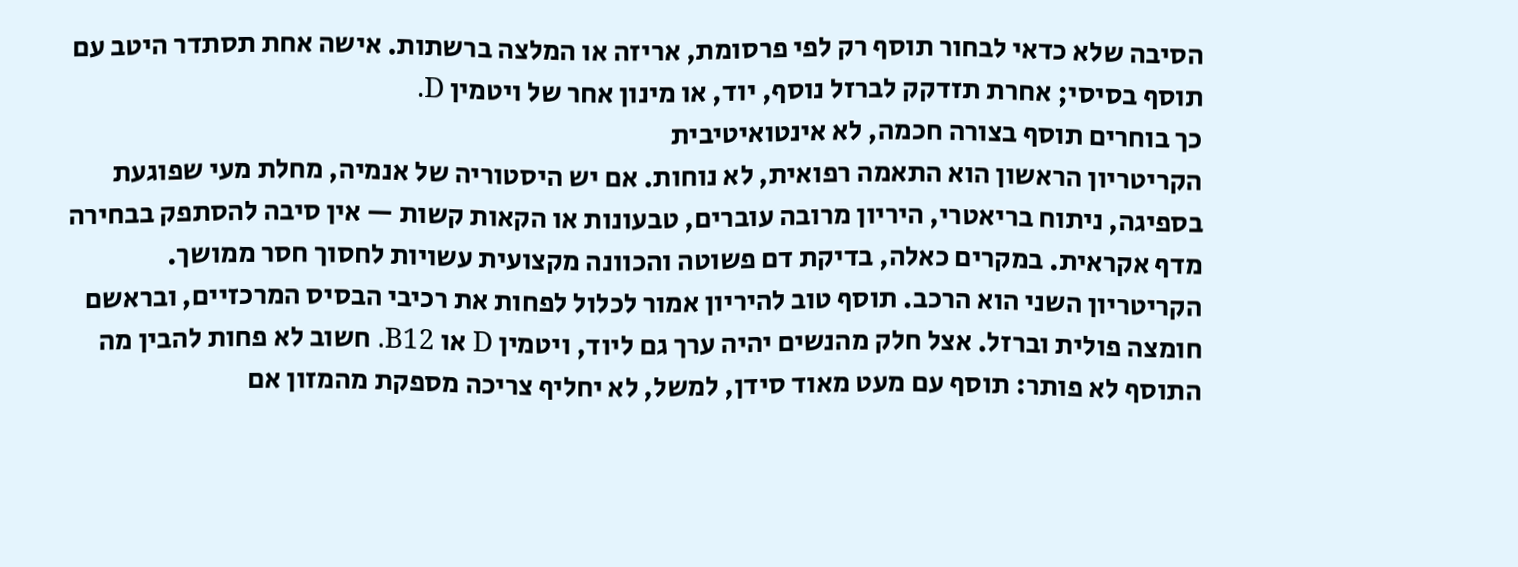הסיבה שלא כדאי לבחור תוסף רק לפי פרסומת, אריזה או המלצה ברשתות. אישה אחת תסתדר היטב עם תוסף בסיסי; אחרת תזדקק לברזל נוסף, יוד, או מינון אחר של ויטמין D.
כך בוחרים תוסף בצורה חכמה, לא אינטואיטיבית
הקריטריון הראשון הוא התאמה רפואית, לא נוחות. אם יש היסטוריה של אנמיה, מחלת מעי שפוגעת בספיגה, ניתוח בריאטרי, היריון מרובה עוברים, טבעונות או הקאות קשות — אין סיבה להסתפק בבחירה מדף אקראית. במקרים כאלה, בדיקת דם פשוטה והכוונה מקצועית עשויות לחסוך חסר ממושך.
הקריטריון השני הוא הרכב. תוסף טוב להיריון אמור לכלול לפחות את רכיבי הבסיס המרכזיים, ובראשם חומצה פולית וברזל. אצל חלק מהנשים יהיה ערך גם ליוד, ויטמין D או B12. חשוב לא פחות להבין מה התוסף לא פותר: תוסף עם מעט מאוד סידן, למשל, לא יחליף צריכה מספקת מהמזון אם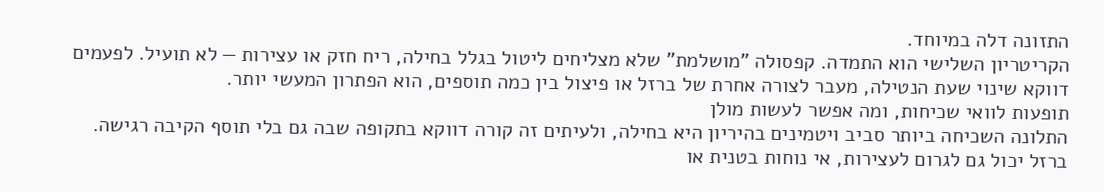התזונה דלה במיוחד.
הקריטריון השלישי הוא התמדה. קפסולה "מושלמת" שלא מצליחים ליטול בגלל בחילה, ריח חזק או עצירות — לא תועיל. לפעמים דווקא שינוי שעת הנטילה, מעבר לצורה אחרת של ברזל או פיצול בין כמה תוספים, הוא הפתרון המעשי יותר.
תופעות לוואי שכיחות, ומה אפשר לעשות מולן
התלונה השכיחה ביותר סביב ויטמינים בהיריון היא בחילה, ולעיתים זה קורה דווקא בתקופה שבה גם בלי תוסף הקיבה רגישה. ברזל יכול גם לגרום לעצירות, אי נוחות בטנית או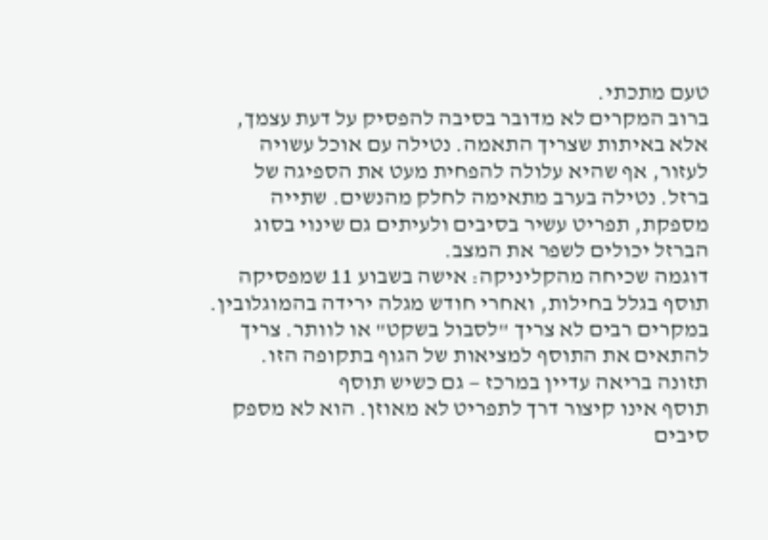טעם מתכתי.
ברוב המקרים לא מדובר בסיבה להפסיק על דעת עצמך, אלא באיתות שצריך התאמה. נטילה עם אוכל עשויה לעזור, אף שהיא עלולה להפחית מעט את הספיגה של ברזל. נטילה בערב מתאימה לחלק מהנשים. שתייה מספקת, תפריט עשיר בסיבים ולעיתים גם שינוי בסוג הברזל יכולים לשפר את המצב.
דוגמה שכיחה מהקליניקה: אישה בשבוע 11 שמפסיקה תוסף בגלל בחילות, ואחרי חודש מגלה ירידה בהמוגלובין. במקרים רבים לא צריך "לסבול בשקט" או לוותר. צריך להתאים את התוסף למציאות של הגוף בתקופה הזו.
תזונה בריאה עדיין במרכז — גם כשיש תוסף
תוסף אינו קיצור דרך לתפריט לא מאוזן. הוא לא מספק סיבים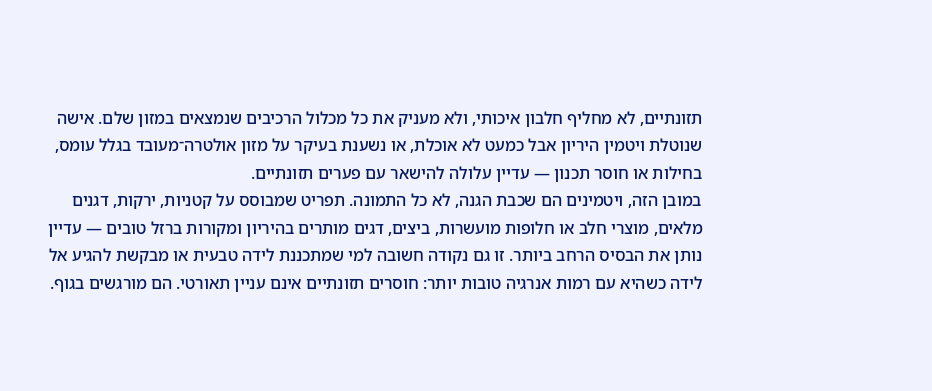תזונתיים, לא מחליף חלבון איכותי, ולא מעניק את כל מכלול הרכיבים שנמצאים במזון שלם. אישה שנוטלת ויטמין היריון אבל כמעט לא אוכלת, או נשענת בעיקר על מזון אולטרה־מעובד בגלל עומס, בחילות או חוסר תכנון — עדיין עלולה להישאר עם פערים תזונתיים.
במובן הזה, ויטמינים הם שכבת הגנה, לא כל התמונה. תפריט שמבוסס על קטניות, ירקות, דגנים מלאים, מוצרי חלב או חלופות מועשרות, ביצים, דגים מותרים בהיריון ומקורות ברזל טובים — עדיין נותן את הבסיס הרחב ביותר. זו גם נקודה חשובה למי שמתכננת לידה טבעית או מבקשת להגיע אל לידה כשהיא עם רמות אנרגיה טובות יותר: חוסרים תזונתיים אינם עניין תאורטי. הם מורגשים בגוף.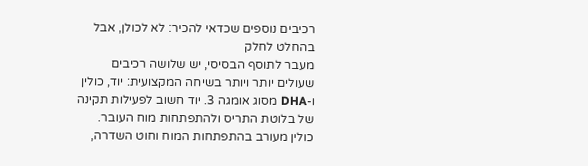רכיבים נוספים שכדאי להכיר: לא לכולן, אבל בהחלט לחלק
מעבר לתוסף הבסיסי, יש שלושה רכיבים שעולים יותר ויותר בשיחה המקצועית: יוד, כולין ו-DHA מסוג אומגה 3. יוד חשוב לפעילות תקינה של בלוטת התריס ולהתפתחות מוח העובר. כולין מעורב בהתפתחות המוח וחוט השדרה,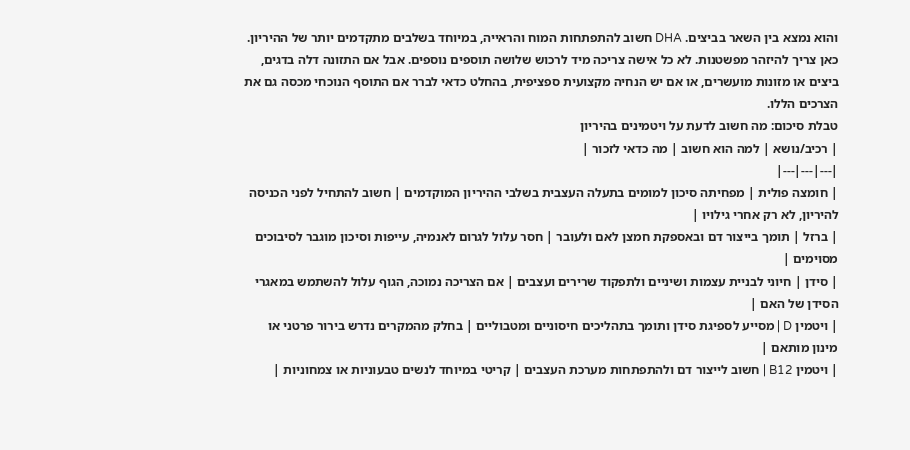והוא נמצא בין השאר בביצים. DHA חשוב להתפתחות המוח והראייה, במיוחד בשלבים מתקדמים יותר של ההיריון.
כאן צריך להיזהר מפשטנות. לא כל אישה צריכה מיד לרכוש שלושה תוספים נוספים. אבל אם התזונה דלה בדגים, ביצים או מזונות מועשרים, או אם יש הנחיה מקצועית ספציפית, בהחלט כדאי לברר אם התוסף הנוכחי מכסה גם את הצרכים הללו.
טבלת סיכום: מה חשוב לדעת על ויטמינים בהיריון
| רכיב/נושא | למה הוא חשוב | מה כדאי לזכור |
|---|---|---|
| חומצה פולית | מפחיתה סיכון למומים בתעלה העצבית בשלבי ההיריון המוקדמים | חשוב להתחיל לפני הכניסה להיריון, לא רק אחרי גילויו |
| ברזל | תומך בייצור דם ובאספקת חמצן לאם ולעובר | חסר עלול לגרום לאנמיה, עייפות וסיכון מוגבר לסיבוכים מסוימים |
| סידן | חיוני לבניית עצמות ושיניים ולתפקוד שרירים ועצבים | אם הצריכה נמוכה, הגוף עלול להשתמש במאגרי הסידן של האם |
| ויטמין D | מסייע לספיגת סידן ותומך בתהליכים חיסוניים ומטבוליים | בחלק מהמקרים נדרש בירור פרטני או מינון מותאם |
| ויטמין B12 | חשוב לייצור דם ולהתפתחות מערכת העצבים | קריטי במיוחד לנשים טבעוניות או צמחוניות |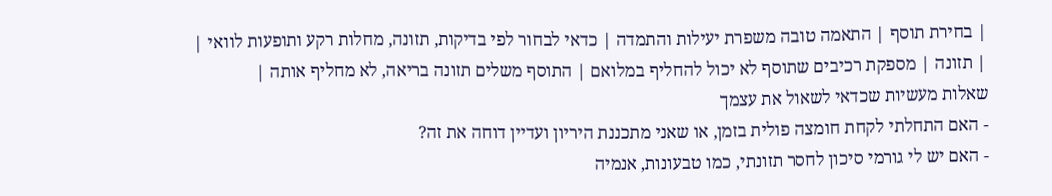| בחירת תוסף | התאמה טובה משפרת יעילות והתמדה | כדאי לבחור לפי בדיקות, תזונה, מחלות רקע ותופעות לוואי |
| תזונה | מספקת רכיבים שתוסף לא יכול להחליף במלואם | התוסף משלים תזונה בריאה, לא מחליף אותה |
שאלות מעשיות שכדאי לשאול את עצמך
- האם התחלתי לקחת חומצה פולית בזמן, או שאני מתכננת היריון ועדיין דוחה את זה?
- האם יש לי גורמי סיכון לחסר תזונתי, כמו טבעונות, אנמיה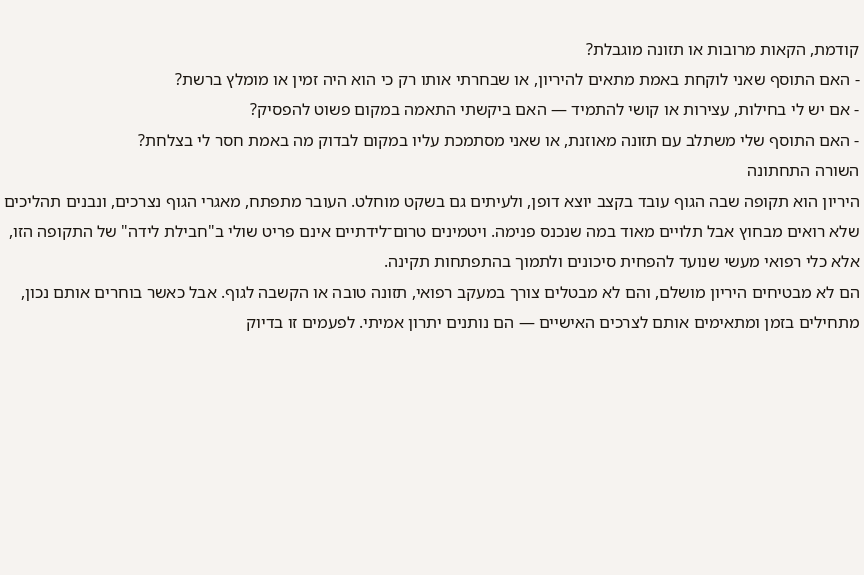קודמת, הקאות מרובות או תזונה מוגבלת?
- האם התוסף שאני לוקחת באמת מתאים להיריון, או שבחרתי אותו רק כי הוא היה זמין או מומלץ ברשת?
- אם יש לי בחילות, עצירות או קושי להתמיד — האם ביקשתי התאמה במקום פשוט להפסיק?
- האם התוסף שלי משתלב עם תזונה מאוזנת, או שאני מסתמכת עליו במקום לבדוק מה באמת חסר לי בצלחת?
השורה התחתונה
היריון הוא תקופה שבה הגוף עובד בקצב יוצא דופן, ולעיתים גם בשקט מוחלט. העובר מתפתח, מאגרי הגוף נצרכים, ונבנים תהליכים שלא רואים מבחוץ אבל תלויים מאוד במה שנכנס פנימה. ויטמינים טרום־לידתיים אינם פריט שולי ב"חבילת לידה" של התקופה הזו, אלא כלי רפואי מעשי שנועד להפחית סיכונים ולתמוך בהתפתחות תקינה.
הם לא מבטיחים היריון מושלם, והם לא מבטלים צורך במעקב רפואי, תזונה טובה או הקשבה לגוף. אבל כאשר בוחרים אותם נכון, מתחילים בזמן ומתאימים אותם לצרכים האישיים — הם נותנים יתרון אמיתי. לפעמים זו בדיוק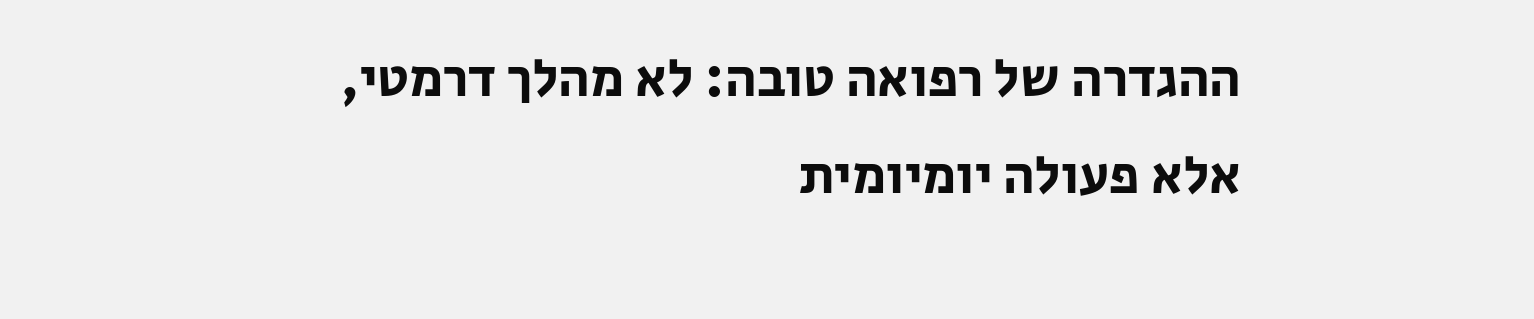ההגדרה של רפואה טובה: לא מהלך דרמטי, אלא פעולה יומיומית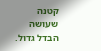קטנה שעושה הבדל גדול.